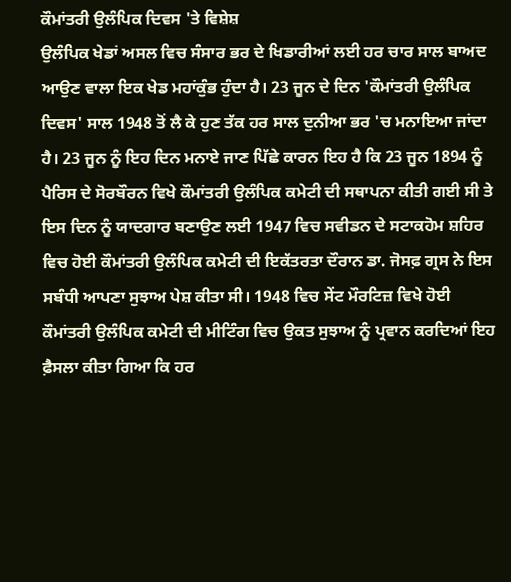ਕੌਮਾਂਤਰੀ ਉਲੰਪਿਕ ਦਿਵਸ 'ਤੇ ਵਿਸ਼ੇਸ਼
ਉਲੰਪਿਕ ਖੇਡਾਂ ਅਸਲ ਵਿਚ ਸੰਸਾਰ ਭਰ ਦੇ ਖਿਡਾਰੀਆਂ ਲਈ ਹਰ ਚਾਰ ਸਾਲ ਬਾਅਦ ਆਉਣ ਵਾਲਾ ਇਕ ਖੇਡ ਮਹਾਂਕੁੰਭ ਹੁੰਦਾ ਹੈ। 23 ਜੂਨ ਦੇ ਦਿਨ 'ਕੌਮਾਂਤਰੀ ਉਲੰਪਿਕ ਦਿਵਸ' ਸਾਲ 1948 ਤੋਂ ਲੈ ਕੇ ਹੁਣ ਤੱਕ ਹਰ ਸਾਲ ਦੁਨੀਆ ਭਰ 'ਚ ਮਨਾਇਆ ਜਾਂਦਾ ਹੈ। 23 ਜੂਨ ਨੂੰ ਇਹ ਦਿਨ ਮਨਾਏ ਜਾਣ ਪਿੱਛੇ ਕਾਰਨ ਇਹ ਹੈ ਕਿ 23 ਜੂਨ 1894 ਨੂੰ ਪੈਰਿਸ ਦੇ ਸੋਰਬੌਰਨ ਵਿਖੇ ਕੌਮਾਂਤਰੀ ਉਲੰਪਿਕ ਕਮੇਟੀ ਦੀ ਸਥਾਪਨਾ ਕੀਤੀ ਗਈ ਸੀ ਤੇ ਇਸ ਦਿਨ ਨੂੰ ਯਾਦਗਾਰ ਬਣਾਉਣ ਲਈ 1947 ਵਿਚ ਸਵੀਡਨ ਦੇ ਸਟਾਕਹੋਮ ਸ਼ਹਿਰ ਵਿਚ ਹੋਈ ਕੌਮਾਂਤਰੀ ਉਲੰਪਿਕ ਕਮੇਟੀ ਦੀ ਇਕੱਤਰਤਾ ਦੌਰਾਨ ਡਾ. ਜੋਸਫ਼ ਗ੍ਰਸ ਨੇ ਇਸ ਸਬੰਧੀ ਆਪਣਾ ਸੁਝਾਅ ਪੇਸ਼ ਕੀਤਾ ਸੀ। 1948 ਵਿਚ ਸੇਂਟ ਮੌਰਟਿਜ਼ ਵਿਖੇ ਹੋਈ ਕੌਮਾਂਤਰੀ ਉਲੰਪਿਕ ਕਮੇਟੀ ਦੀ ਮੀਟਿੰਗ ਵਿਚ ਉਕਤ ਸੁਝਾਅ ਨੂੰ ਪ੍ਰਵਾਨ ਕਰਦਿਆਂ ਇਹ ਫ਼ੈਸਲਾ ਕੀਤਾ ਗਿਆ ਕਿ ਹਰ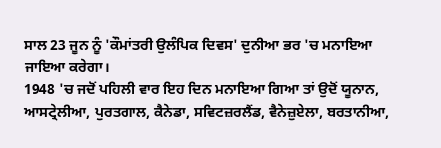ਸਾਲ 23 ਜੂਨ ਨੂੰ 'ਕੌਮਾਂਤਰੀ ਉਲੰਪਿਕ ਦਿਵਸ' ਦੁਨੀਆ ਭਰ 'ਚ ਮਨਾਇਆ ਜਾਇਆ ਕਰੇਗਾ।
1948 'ਚ ਜਦੋਂ ਪਹਿਲੀ ਵਾਰ ਇਹ ਦਿਨ ਮਨਾਇਆ ਗਿਆ ਤਾਂ ਉਦੋਂ ਯੂਨਾਨ, ਆਸਟ੍ਰੇਲੀਆ, ਪੁਰਤਗਾਲ, ਕੈਨੇਡਾ, ਸਵਿਟਜ਼ਰਲੈਂਡ, ਵੈਨੇਜ਼ੁਏਲਾ, ਬਰਤਾਨੀਆ,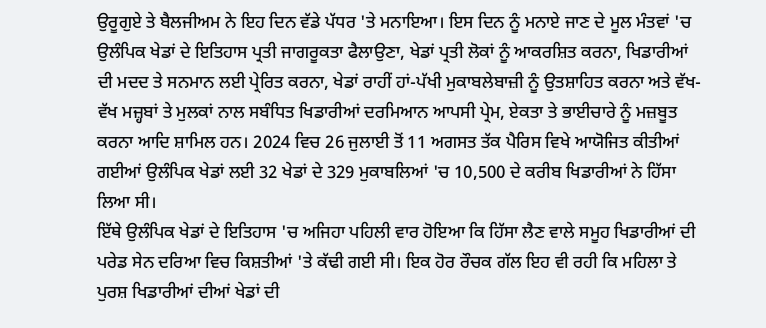ਉਰੂਗੁਏ ਤੇ ਬੈਲਜੀਅਮ ਨੇ ਇਹ ਦਿਨ ਵੱਡੇ ਪੱਧਰ 'ਤੇ ਮਨਾਇਆ। ਇਸ ਦਿਨ ਨੂੰ ਮਨਾਏ ਜਾਣ ਦੇ ਮੂਲ ਮੰਤਵਾਂ 'ਚ ਉਲੰਪਿਕ ਖੇਡਾਂ ਦੇ ਇਤਿਹਾਸ ਪ੍ਰਤੀ ਜਾਗਰੂਕਤਾ ਫੈਲਾਉਣਾ, ਖੇਡਾਂ ਪ੍ਰਤੀ ਲੋਕਾਂ ਨੂੰ ਆਕਰਸ਼ਿਤ ਕਰਨਾ, ਖਿਡਾਰੀਆਂ ਦੀ ਮਦਦ ਤੇ ਸਨਮਾਨ ਲਈ ਪ੍ਰੇਰਿਤ ਕਰਨਾ, ਖੇਡਾਂ ਰਾਹੀਂ ਹਾਂ-ਪੱਖੀ ਮੁਕਾਬਲੇਬਾਜ਼ੀ ਨੂੰ ਉਤਸ਼ਾਹਿਤ ਕਰਨਾ ਅਤੇ ਵੱਖ-ਵੱਖ ਮਜ਼੍ਹਬਾਂ ਤੇ ਮੁਲਕਾਂ ਨਾਲ ਸਬੰਧਿਤ ਖਿਡਾਰੀਆਂ ਦਰਮਿਆਨ ਆਪਸੀ ਪ੍ਰੇਮ, ਏਕਤਾ ਤੇ ਭਾਈਚਾਰੇ ਨੂੰ ਮਜ਼ਬੂਤ ਕਰਨਾ ਆਦਿ ਸ਼ਾਮਿਲ ਹਨ। 2024 ਵਿਚ 26 ਜੁਲਾਈ ਤੋਂ 11 ਅਗਸਤ ਤੱਕ ਪੈਰਿਸ ਵਿਖੇ ਆਯੋਜਿਤ ਕੀਤੀਆਂ ਗਈਆਂ ਉਲੰਪਿਕ ਖੇਡਾਂ ਲਈ 32 ਖੇਡਾਂ ਦੇ 329 ਮੁਕਾਬਲਿਆਂ 'ਚ 10,500 ਦੇ ਕਰੀਬ ਖਿਡਾਰੀਆਂ ਨੇ ਹਿੱਸਾ ਲਿਆ ਸੀ।
ਇੱਥੇ ਉਲੰਪਿਕ ਖੇਡਾਂ ਦੇ ਇਤਿਹਾਸ 'ਚ ਅਜਿਹਾ ਪਹਿਲੀ ਵਾਰ ਹੋਇਆ ਕਿ ਹਿੱਸਾ ਲੈਣ ਵਾਲੇ ਸਮੂਹ ਖਿਡਾਰੀਆਂ ਦੀ ਪਰੇਡ ਸੇਨ ਦਰਿਆ ਵਿਚ ਕਿਸ਼ਤੀਆਂ 'ਤੇ ਕੱਢੀ ਗਈ ਸੀ। ਇਕ ਹੋਰ ਰੌਚਕ ਗੱਲ ਇਹ ਵੀ ਰਹੀ ਕਿ ਮਹਿਲਾ ਤੇ ਪੁਰਸ਼ ਖਿਡਾਰੀਆਂ ਦੀਆਂ ਖੇਡਾਂ ਦੀ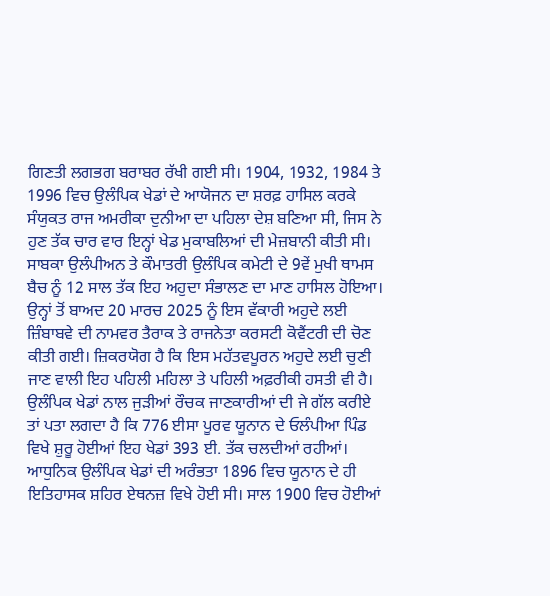ਗਿਣਤੀ ਲਗਭਗ ਬਰਾਬਰ ਰੱਖੀ ਗਈ ਸੀ। 1904, 1932, 1984 ਤੇ 1996 ਵਿਚ ਉਲੰਪਿਕ ਖੇਡਾਂ ਦੇ ਆਯੋਜਨ ਦਾ ਸ਼ਰਫ਼ ਹਾਸਿਲ ਕਰਕੇ ਸੰਯੁਕਤ ਰਾਜ ਅਮਰੀਕਾ ਦੁਨੀਆ ਦਾ ਪਹਿਲਾ ਦੇਸ਼ ਬਣਿਆ ਸੀ, ਜਿਸ ਨੇ ਹੁਣ ਤੱਕ ਚਾਰ ਵਾਰ ਇਨ੍ਹਾਂ ਖੇਡ ਮੁਕਾਬਲਿਆਂ ਦੀ ਮੇਜ਼ਬਾਨੀ ਕੀਤੀ ਸੀ। ਸਾਬਕਾ ਉਲੰਪੀਅਨ ਤੇ ਕੌਮਾਤਰੀ ਉਲੰਪਿਕ ਕਮੇਟੀ ਦੇ 9ਵੇਂ ਮੁਖੀ ਥਾਮਸ ਬੈਚ ਨੂੰ 12 ਸਾਲ ਤੱਕ ਇਹ ਅਹੁਦਾ ਸੰਭਾਲਣ ਦਾ ਮਾਣ ਹਾਸਿਲ ਹੋਇਆ। ਉਨ੍ਹਾਂ ਤੋਂ ਬਾਅਦ 20 ਮਾਰਚ 2025 ਨੂੰ ਇਸ ਵੱਕਾਰੀ ਅਹੁਦੇ ਲਈ ਜ਼ਿੰਬਾਬਵੇ ਦੀ ਨਾਮਵਰ ਤੈਰਾਕ ਤੇ ਰਾਜਨੇਤਾ ਕਰਸਟੀ ਕੋਵੈਂਟਰੀ ਦੀ ਚੋਣ ਕੀਤੀ ਗਈ। ਜ਼ਿਕਰਯੋਗ ਹੈ ਕਿ ਇਸ ਮਹੱਤਵਪੂਰਨ ਅਹੁਦੇ ਲਈ ਚੁਣੀ ਜਾਣ ਵਾਲੀ ਇਹ ਪਹਿਲੀ ਮਹਿਲਾ ਤੇ ਪਹਿਲੀ ਅਫ਼ਰੀਕੀ ਹਸਤੀ ਵੀ ਹੈ।
ਉਲੰਪਿਕ ਖੇਡਾਂ ਨਾਲ ਜੁੜੀਆਂ ਰੌਚਕ ਜਾਣਕਾਰੀਆਂ ਦੀ ਜੇ ਗੱਲ ਕਰੀਏ ਤਾਂ ਪਤਾ ਲਗਦਾ ਹੈ ਕਿ 776 ਈਸਾ ਪੂਰਵ ਯੂਨਾਨ ਦੇ ਓਲੰਪੀਆ ਪਿੰਡ ਵਿਖੇ ਸ਼ੁਰੂ ਹੋਈਆਂ ਇਹ ਖੇਡਾਂ 393 ਈ. ਤੱਕ ਚਲਦੀਆਂ ਰਹੀਆਂ। ਆਧੁਨਿਕ ਉਲੰਪਿਕ ਖੇਡਾਂ ਦੀ ਅਰੰਭਤਾ 1896 ਵਿਚ ਯੂਨਾਨ ਦੇ ਹੀ ਇਤਿਹਾਸਕ ਸ਼ਹਿਰ ਏਥਨਜ਼ ਵਿਖੇ ਹੋਈ ਸੀ। ਸਾਲ 1900 ਵਿਚ ਹੋਈਆਂ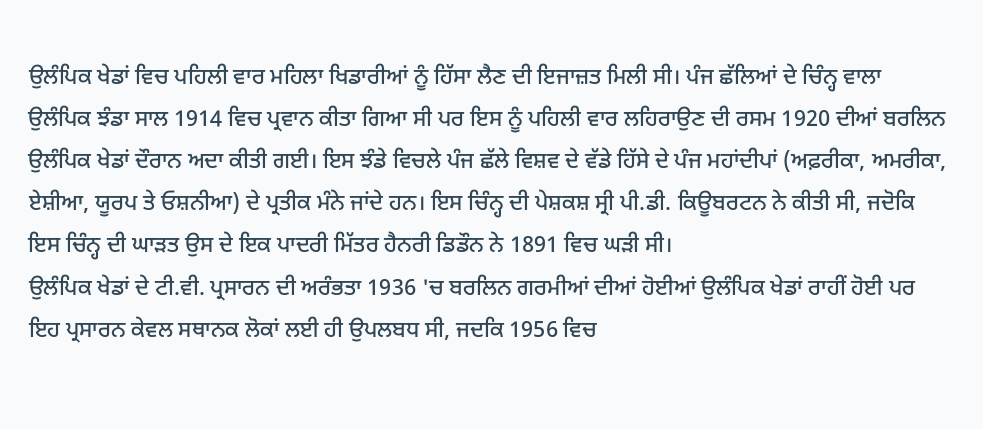ਉਲੰਪਿਕ ਖੇਡਾਂ ਵਿਚ ਪਹਿਲੀ ਵਾਰ ਮਹਿਲਾ ਖਿਡਾਰੀਆਂ ਨੂੰ ਹਿੱਸਾ ਲੈਣ ਦੀ ਇਜਾਜ਼ਤ ਮਿਲੀ ਸੀ। ਪੰਜ ਛੱਲਿਆਂ ਦੇ ਚਿੰਨ੍ਹ ਵਾਲਾ ਉਲੰਪਿਕ ਝੰਡਾ ਸਾਲ 1914 ਵਿਚ ਪ੍ਰਵਾਨ ਕੀਤਾ ਗਿਆ ਸੀ ਪਰ ਇਸ ਨੂੰ ਪਹਿਲੀ ਵਾਰ ਲਹਿਰਾਉਣ ਦੀ ਰਸਮ 1920 ਦੀਆਂ ਬਰਲਿਨ ਉਲੰਪਿਕ ਖੇਡਾਂ ਦੌਰਾਨ ਅਦਾ ਕੀਤੀ ਗਈ। ਇਸ ਝੰਡੇ ਵਿਚਲੇ ਪੰਜ ਛੱਲੇ ਵਿਸ਼ਵ ਦੇ ਵੱਡੇ ਹਿੱਸੇ ਦੇ ਪੰਜ ਮਹਾਂਦੀਪਾਂ (ਅਫ਼ਰੀਕਾ, ਅਮਰੀਕਾ, ਏਸ਼ੀਆ, ਯੂਰਪ ਤੇ ਓਸ਼ਨੀਆ) ਦੇ ਪ੍ਰਤੀਕ ਮੰਨੇ ਜਾਂਦੇ ਹਨ। ਇਸ ਚਿੰਨ੍ਹ ਦੀ ਪੇਸ਼ਕਸ਼ ਸ੍ਰੀ ਪੀ.ਡੀ. ਕਿਊਬਰਟਨ ਨੇ ਕੀਤੀ ਸੀ, ਜਦੋਕਿ ਇਸ ਚਿੰਨ੍ਹ ਦੀ ਘਾੜਤ ਉਸ ਦੇ ਇਕ ਪਾਦਰੀ ਮਿੱਤਰ ਹੈਨਰੀ ਡਿਡੌਨ ਨੇ 1891 ਵਿਚ ਘੜੀ ਸੀ।
ਉਲੰਪਿਕ ਖੇਡਾਂ ਦੇ ਟੀ.ਵੀ. ਪ੍ਰਸਾਰਨ ਦੀ ਅਰੰਭਤਾ 1936 'ਚ ਬਰਲਿਨ ਗਰਮੀਆਂ ਦੀਆਂ ਹੋਈਆਂ ਉਲੰਪਿਕ ਖੇਡਾਂ ਰਾਹੀਂ ਹੋਈ ਪਰ ਇਹ ਪ੍ਰਸਾਰਨ ਕੇਵਲ ਸਥਾਨਕ ਲੋਕਾਂ ਲਈ ਹੀ ਉਪਲਬਧ ਸੀ, ਜਦਕਿ 1956 ਵਿਚ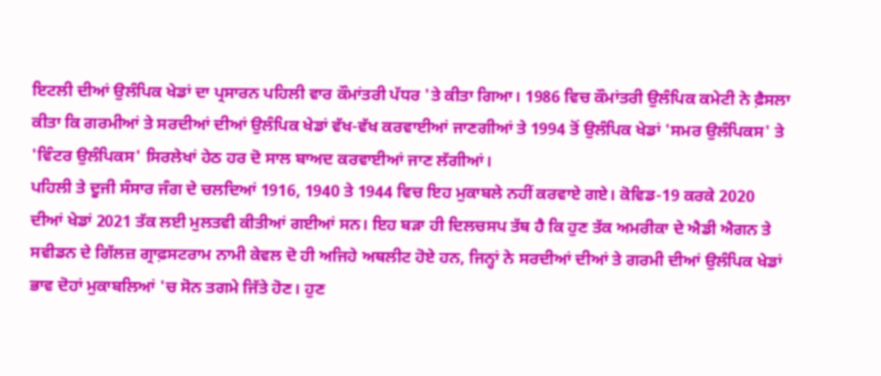ਇਟਲੀ ਦੀਆਂ ਉਲੰਪਿਕ ਖੇਡਾਂ ਦਾ ਪ੍ਰਸਾਰਨ ਪਹਿਲੀ ਵਾਰ ਕੌਮਾਂਤਰੀ ਪੱਧਰ 'ਤੇ ਕੀਤਾ ਗਿਆ। 1986 ਵਿਚ ਕੌਮਾਂਤਰੀ ਉਲੰਪਿਕ ਕਮੇਟੀ ਨੇ ਫ਼ੈਸਲਾ ਕੀਤਾ ਕਿ ਗਰਮੀਆਂ ਤੇ ਸਰਦੀਆਂ ਦੀਆਂ ਉਲੰਪਿਕ ਖੇਡਾਂ ਵੱਖ-ਵੱਖ ਕਰਵਾਈਆਂ ਜਾਣਗੀਆਂ ਤੇ 1994 ਤੋਂ ਉਲੰਪਿਕ ਖੇਡਾਂ 'ਸਮਰ ਉਲੰਪਿਕਸ' ਤੇ 'ਵਿੰਟਰ ਉਲੰਪਿਕਸ' ਸਿਰਲੇਖਾਂ ਹੇਠ ਹਰ ਦੋ ਸਾਲ ਬਾਅਦ ਕਰਵਾਈਆਂ ਜਾਣ ਲੱਗੀਆਂ।
ਪਹਿਲੀ ਤੇ ਦੂਜੀ ਸੰਸਾਰ ਜੰਗ ਦੇ ਚਲਦਿਆਂ 1916, 1940 ਤੇ 1944 ਵਿਚ ਇਹ ਮੁਕਾਬਲੇ ਨਹੀਂ ਕਰਵਾਏ ਗਏ। ਕੋਵਿਡ-19 ਕਰਕੇ 2020 ਦੀਆਂ ਖੇਡਾਂ 2021 ਤੱਕ ਲਈ ਮੁਲਤਵੀ ਕੀਤੀਆਂ ਗਈਆਂ ਸਨ। ਇਹ ਬੜਾ ਹੀ ਦਿਲਚਸਪ ਤੱਥ ਹੈ ਕਿ ਹੁਣ ਤੱਕ ਅਮਰੀਕਾ ਦੇ ਐਡੀ ਐਗਨ ਤੇ ਸਵੀਡਨ ਦੇ ਗਿੱਲਜ਼ ਗ੍ਰਾਫ਼ਸਟਰਾਮ ਨਾਮੀ ਕੇਵਲ ਦੋ ਹੀ ਅਜਿਹੇ ਅਥਲੀਟ ਹੋਏ ਹਨ, ਜਿਨ੍ਹਾਂ ਨੇ ਸਰਦੀਆਂ ਦੀਆਂ ਤੇ ਗਰਮੀ ਦੀਆਂ ਉਲੰਪਿਕ ਖੇਡਾਂ ਭਾਵ ਦੋਹਾਂ ਮੁਕਾਬਲਿਆਂ 'ਚ ਸੋਨ ਤਗਮੇ ਜਿੱਤੇ ਹੋਣ। ਹੁਣ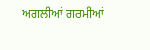ਅਗਲੀਆਂ ਗਰਮੀਆਂ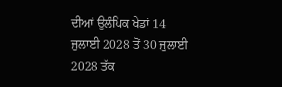ਦੀਆਂ ਉਲੰਪਿਕ ਖੇਡਾਂ 14 ਜੁਲਾਈ 2028 ਤੋਂ 30 ਜੁਲਾਈ 2028 ਤੱਕ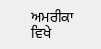ਅਮਰੀਕਾ ਵਿਖੇ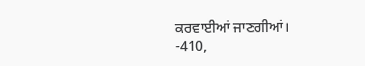ਕਰਵਾਈਆਂ ਜਾਣਗੀਆਂ।
-410,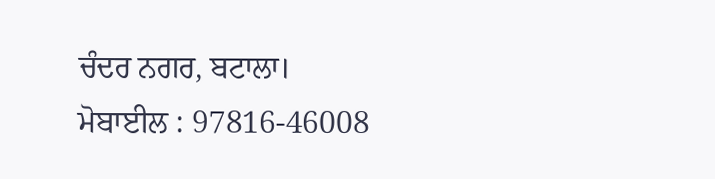ਚੰਦਰ ਨਗਰ, ਬਟਾਲਾ।
ਮੋਬਾਈਲ : 97816-46008